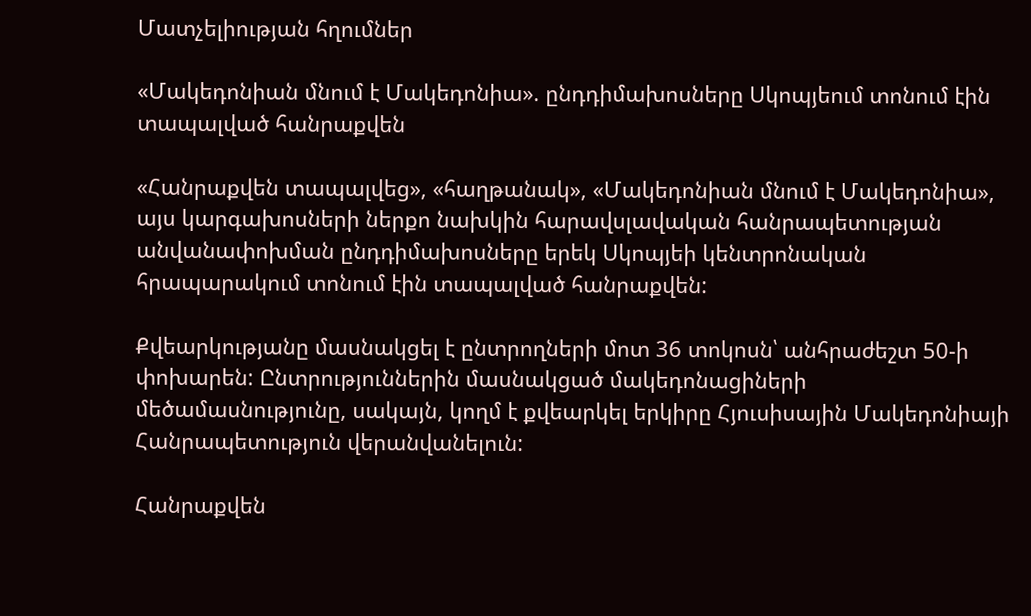Մատչելիության հղումներ

«Մակեդոնիան մնում է Մակեդոնիա». ընդդիմախոսները Սկոպյեում տոնում էին տապալված հանրաքվեն

«Հանրաքվեն տապալվեց», «հաղթանակ», «Մակեդոնիան մնում է Մակեդոնիա», այս կարգախոսների ներքո նախկին հարավսլավական հանրապետության անվանափոխման ընդդիմախոսները երեկ Սկոպյեի կենտրոնական հրապարակում տոնում էին տապալված հանրաքվեն:

Քվեարկությանը մասնակցել է ընտրողների մոտ 36 տոկոսն՝ անհրաժեշտ 50-ի փոխարեն: Ընտրություններին մասնակցած մակեդոնացիների մեծամասնությունը, սակայն, կողմ է քվեարկել երկիրը Հյուսիսային Մակեդոնիայի Հանրապետություն վերանվանելուն:

Հանրաքվեն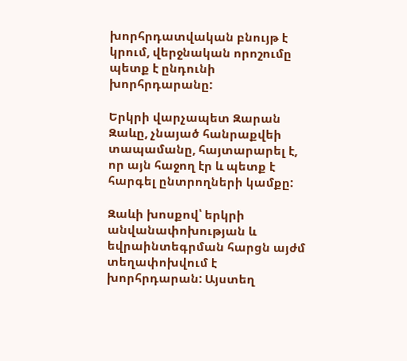խորհրդատվական բնույթ է կրում, վերջնական որոշումը պետք է ընդունի խորհրդարանը:

Երկրի վարչապետ Զարան Զաևը, չնայած հանրաքվեի տապամանը, հայտարարել է, որ այն հաջող էր և պետք է հարգել ընտրողների կամքը:

Զաևի խոսքով՝ երկրի անվանափոխության և եվրաինտեգրման հարցն այժմ տեղափոխվում է խորհրդարան: Այստեղ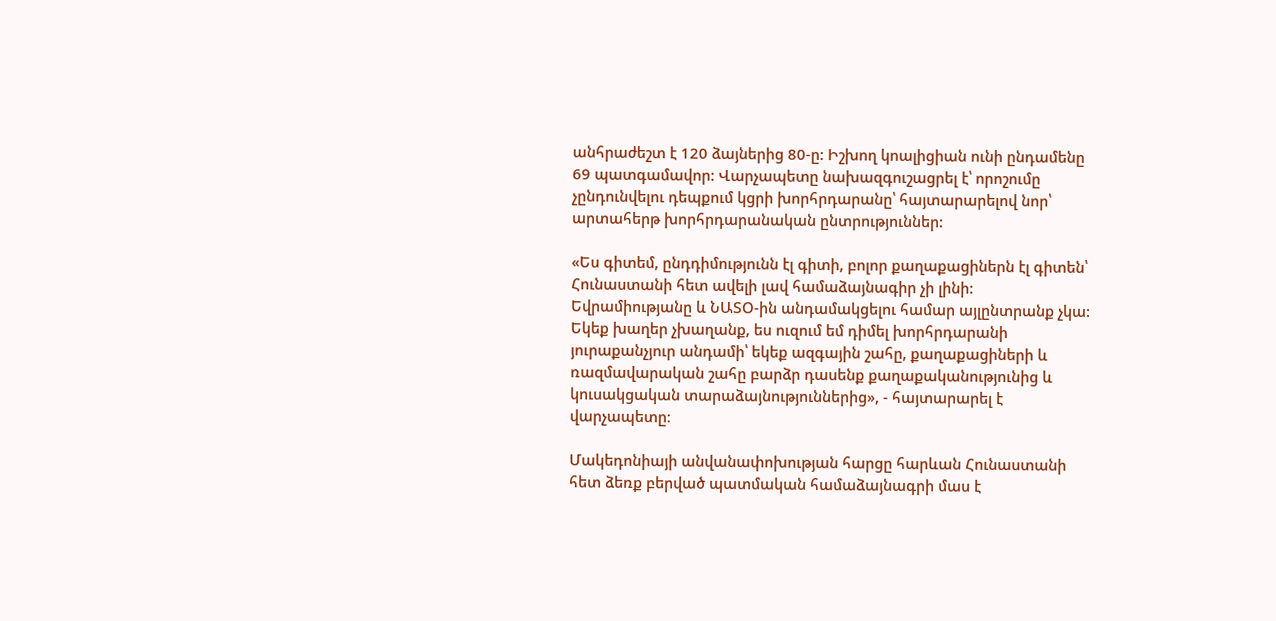անհրաժեշտ է 120 ձայներից 80-ը: Իշխող կոալիցիան ունի ընդամենը 69 պատգամավոր: Վարչապետը նախազգուշացրել է՝ որոշումը չընդունվելու դեպքում կցրի խորհրդարանը՝ հայտարարելով նոր՝ արտահերթ խորհրդարանական ընտրություններ:

«Ես գիտեմ, ընդդիմությունն էլ գիտի, բոլոր քաղաքացիներն էլ գիտեն՝ Հունաստանի հետ ավելի լավ համաձայնագիր չի լինի: Եվրամիությանը և ՆԱՏՕ-ին անդամակցելու համար այլընտրանք չկա: Եկեք խաղեր չխաղանք, ես ուզում եմ դիմել խորհրդարանի յուրաքանչյուր անդամի՝ եկեք ազգային շահը, քաղաքացիների և ռազմավարական շահը բարձր դասենք քաղաքականությունից և կուսակցական տարաձայնություններից», - հայտարարել է վարչապետը։

Մակեդոնիայի անվանափոխության հարցը հարևան Հունաստանի հետ ձեռք բերված պատմական համաձայնագրի մաս է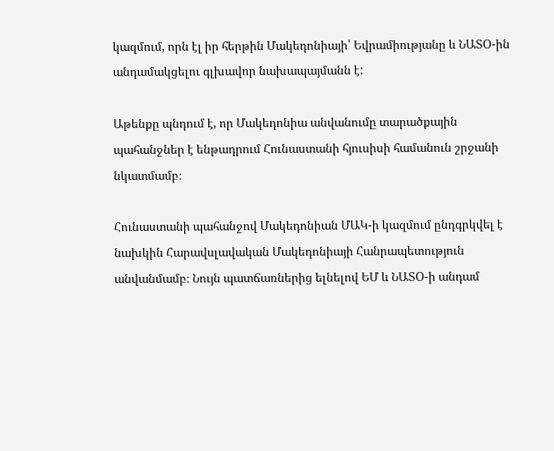կազմում, որն էլ իր հերթին Մակեդոնիայի՝ Եվրամիությանը և ՆԱՏՕ-ին անդամակցելու գլխավոր նախապայմանն է:

Աթենքը պնդում է, որ Մակեդոնիա անվանումը տարածքային պահանջներ է ենթադրում Հունաստանի հյուսիսի համանուն շրջանի նկատմամբ։

Հունաստանի պահանջով Մակեդոնիան ՄԱԿ-ի կազմում ընդգրկվել է նախկին Հարավսլավական Մակեդոնիայի Հանրապետություն անվանմամբ։ Նույն պատճառներից ելնելով ԵՄ և ՆԱՏՕ-ի անդամ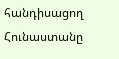հանդիսացող Հունաստանը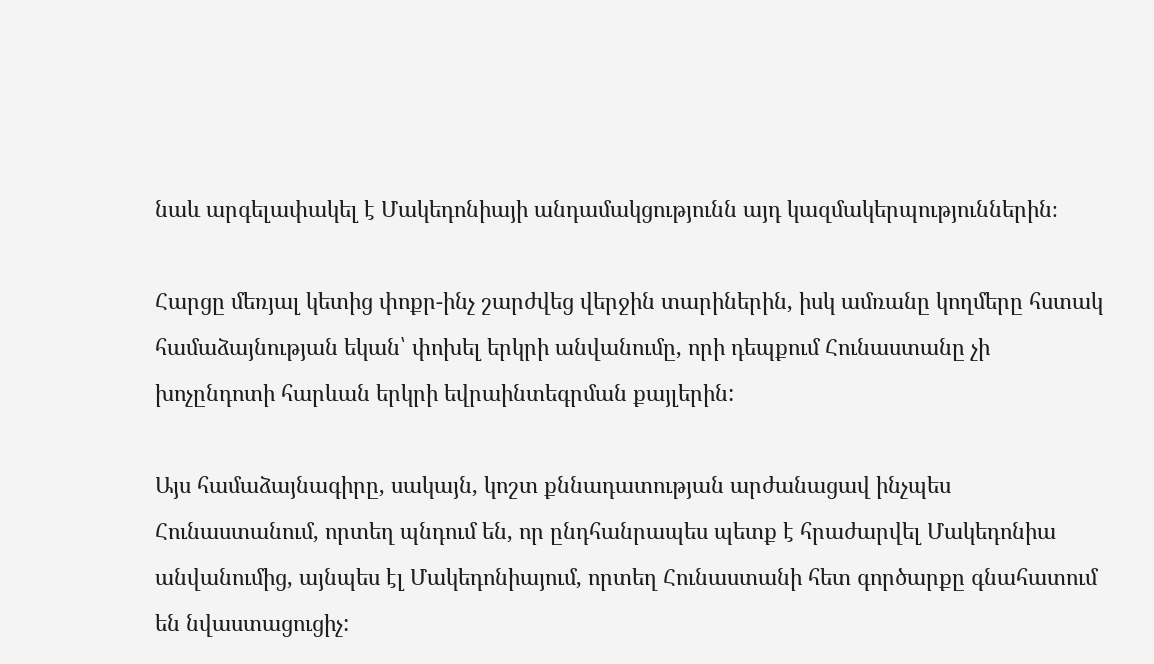նաև արգելափակել է Մակեդոնիայի անդամակցությունն այդ կազմակերպություններին։

Հարցը մեռյալ կետից փոքր-ինչ շարժվեց վերջին տարիներին, իսկ ամռանը կողմերը հստակ համաձայնության եկան՝ փոխել երկրի անվանումը, որի դեպքում Հունաստանը չի խոչընդոտի հարևան երկրի եվրաինտեգրման քայլերին:

Այս համաձայնագիրը, սակայն, կոշտ քննադատության արժանացավ ինչպես Հունաստանում, որտեղ պնդում են, որ ընդհանրապես պետք է հրաժարվել Մակեդոնիա անվանումից, այնպես էլ Մակեդոնիայում, որտեղ Հունաստանի հետ գործարքը գնահատում են նվաստացուցիչ: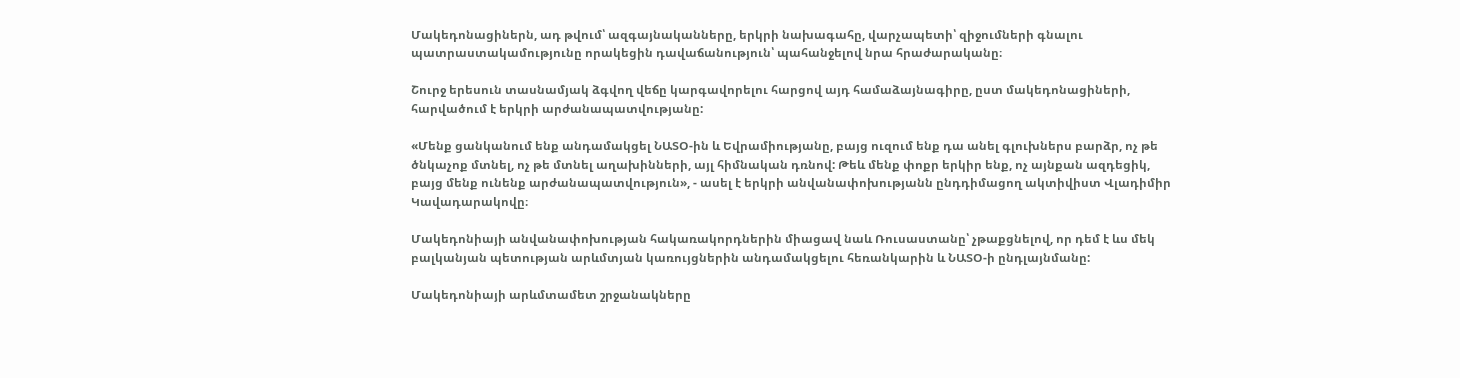Մակեդոնացիներն, ադ թվում՝ ազգայնականները, երկրի նախագահը, վարչապետի՝ զիջումների գնալու պատրաստակամությունը որակեցին դավաճանություն՝ պահանջելով նրա հրաժարականը։

Շուրջ երեսուն տասնամյակ ձգվող վեճը կարգավորելու հարցով այդ համաձայնագիրը, ըստ մակեդոնացիների, հարվածում է երկրի արժանապատվությանը:

«Մենք ցանկանում ենք անդամակցել ՆԱՏՕ-ին և Եվրամիությանը, բայց ուզում ենք դա անել գլուխներս բարձր, ոչ թե ծնկաչոք մտնել, ոչ թե մտնել աղախինների, այլ հիմնական դռնով: Թեև մենք փոքր երկիր ենք, ոչ այնքան ազդեցիկ, բայց մենք ունենք արժանապատվություն», - ասել է երկրի անվանափոխությանն ընդդիմացող ակտիվիստ Վլադիմիր Կավադարակովը։

Մակեդոնիայի անվանափոխության հակառակորդներին միացավ նաև Ռուսաստանը՝ չթաքցնելով, որ դեմ է ևս մեկ բալկանյան պետության արևմտյան կառույցներին անդամակցելու հեռանկարին և ՆԱՏՕ-ի ընդլայնմանը:

Մակեդոնիայի արևմտամետ շրջանակները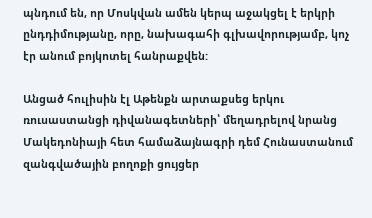պնդում են, որ Մոսկվան ամեն կերպ աջակցել է երկրի ընդդիմությանը, որը, նախագահի գլխավորությամբ, կոչ էր անում բոյկոտել հանրաքվեն:

Անցած հուլիսին էլ Աթենքն արտաքսեց երկու ռուսաստանցի դիվանագետների՝ մեղադրելով նրանց Մակեդոնիայի հետ համաձայնագրի դեմ Հունաստանում զանգվածային բողոքի ցույցեր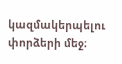կազմակերպելու փորձերի մեջ։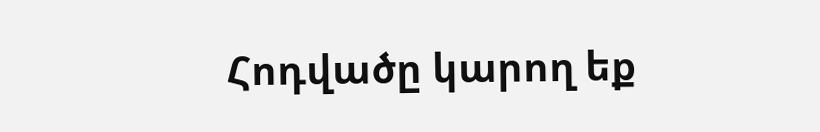Հոդվածը կարող եք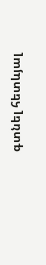գտնել հետևյալ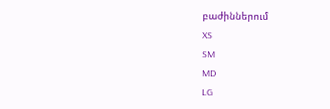բաժիններում
XS
SM
MD
LG